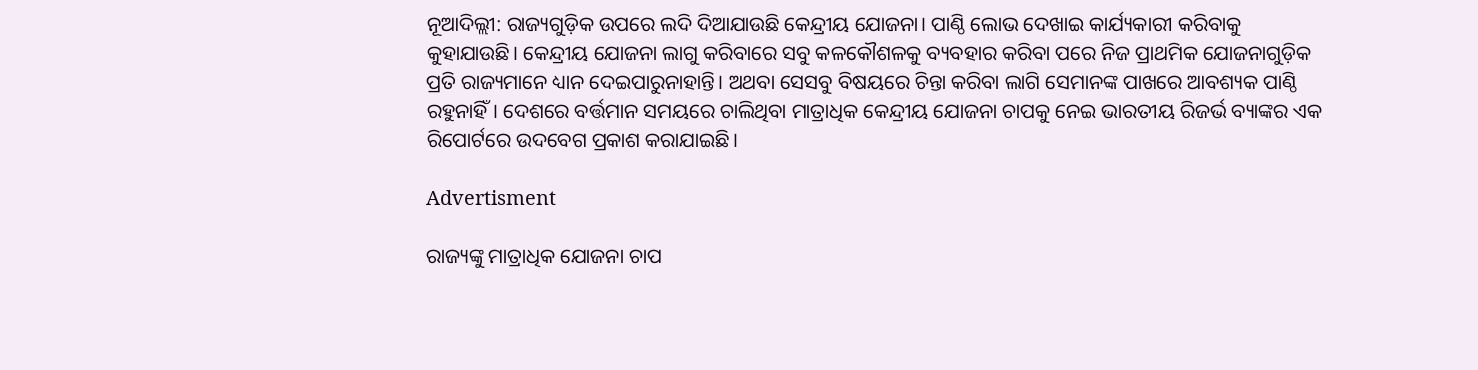ନୂଆଦିଲ୍ଲୀ: ରାଜ୍ୟଗୁଡ଼ିକ ଉପରେ ଲଦି ଦିଆଯାଉଛି କେନ୍ଦ୍ରୀୟ ଯୋଜନା। ପାଣ୍ଠି ‌ଲୋଭ ଦେଖାଇ କାର୍ଯ୍ୟକାରୀ କରିବାକୁ କୁହାଯାଉଛି। କେନ୍ଦ୍ରୀୟ ଯୋଜନା ଲାଗୁ କରିବାରେ ସବୁ କଳକୌଶଳକୁ ବ୍ୟବହାର କରିବା ପରେ ନିଜ ପ୍ରାଥମିକ ‌ଯୋଜନାଗୁଡ଼ିକ ପ୍ରତି ରାଜ୍ୟମାନେ ଧ୍ୟାନ ଦେଇପାରୁନାହାନ୍ତି। ଅଥବା ସେସବୁ ବିଷୟରେ ଚିନ୍ତା କରିବା ଲାଗି ସେମାନଙ୍କ ପାଖରେ ଆବଶ୍ୟକ ପାଣ୍ଠି ରହୁନାହିଁ। ଦେଶରେ ବର୍ତ୍ତମାନ ସମୟରେ ଚାଲିଥିବା ମାତ୍ରାଧିକ କେନ୍ଦ୍ରୀୟ ଯୋଜନା ଚାପକୁ ନେଇ ଭାରତୀୟ ରିଜର୍ଭ ବ୍ୟାଙ୍କର ଏକ ରିପୋର୍ଟରେ ଉଦବେଗ ପ୍ରକାଶ କରାଯାଇଛି।

Advertisment

ରାଜ୍ୟଙ୍କୁ ମାତ୍ରାଧିକ ଯୋଜନା ଚାପ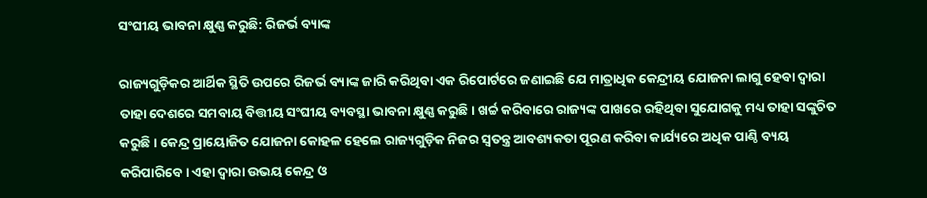ସଂଘୀୟ ଭାବନା କ୍ଷୁଣ୍ଣ କରୁଛି: ରିଜର୍ଭ ବ୍ୟାଙ୍କ

ରାଜ୍ୟଗୁଡ଼ିକର ଆର୍ଥିକ ସ୍ଥିତି ଉପରେ ରିଜର୍ଭ ବ୍ୟାଙ୍କ ଜାରି କରିଥିବା ଏକ ରିପୋର୍ଟରେ ଜଣାଇଛି ଯେ ମାତ୍ରାଧିକ କେନ୍ଦ୍ରୀୟ ଯୋଜନା ଲାଗୁ ହେବା ଦ୍ବାରା ତାହା ଦେଶରେ ସମବାୟ ବିତ୍ତୀୟ ସଂଘୀୟ ବ୍ୟବସ୍ଥା ଭାବନା କ୍ଷୁଣ୍ଣ କରୁଛି। ଖର୍ଚ୍ଚ କରିବାରେ ରାଜ୍ୟଙ୍କ ପାଖରେ ରହିଥିବା ସୁଯୋଗକୁ ମଧ୍ୟ ତାହା ସଙ୍କୁଚିତ କରୁଛି। କେନ୍ଦ୍ର ପ୍ରାୟୋଜିତ ଯୋଜନା କୋହଳ ହେଲେ ରାଜ୍ୟଗୁଡ଼ିକ ନିଜର ସ୍ବତନ୍ତ୍ର ଆବଶ୍ୟକତା ପୂରଣ କରିବା କାର୍ଯ୍ୟରେ ଅଧିକ ପାଣ୍ଠି ବ୍ୟୟ କରିପାରିବେ। ଏହା ଦ୍ବାରା ଉଭୟ କେନ୍ଦ୍ର ଓ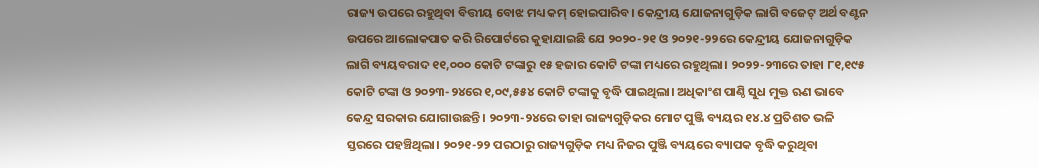ରାଜ୍ୟ ଉପରେ ରହୁଥିବା ବିତ୍ତୀୟ ବୋଝ ମଧ୍ୟ କମ୍ ହୋଇପାରିବ। କେନ୍ଦ୍ରୀୟ ଯୋଜନାଗୁଡ଼ିକ ଲାଗି ବଜେଟ୍ ଅର୍ଥ ବଣ୍ଟନ ଉପରେ ଆଲୋକପାତ କରି ରିପୋର୍ଟରେ କୁହାଯାଇଛି ଯେ ୨୦୨୦-୨୧ ଓ ୨୦୨୧-୨୨ରେ କେନ୍ଦ୍ରୀୟ ଯୋଜନାଗୁଡ଼ିକ ଲାଗି ବ୍ୟୟବରାଦ ୧୧,୦୦୦ କୋଟି ଟଙ୍କାରୁ ୧୫ ହଜାର କୋଟି ଟଙ୍କା ମଧ୍ୟରେ ରହୁଥିଲା। ୨୦୨୨-୨୩ରେ ‌ତାହା ୮୧,୧୯୫ କୋଟି ଟଙ୍କା ଓ ୨୦୨୩-୨୪ରେ ୧,୦୯,୫୫୪ କୋଟି ଟଙ୍କାକୁ ବୃଦ୍ଧି ପାଇଥିଲା। ଅଧିକାଂଶ ପାଣ୍ଠି ସୁଧ ମୁକ୍ତ ଋଣ ଭାବେ କେନ୍ଦ୍ର ସରକାର ଯୋଗାଉଛନ୍ତି। ୨୦୨୩-୨୪ରେ ତାହା ରାଜ୍ୟଗୁଡ଼ିକର ମୋଟ ପୁଞ୍ଜି ବ୍ୟୟର ୧୪.୪ ପ୍ରତିଶତ ଭଳି ସ୍ତରରେ ପହଞ୍ଚିଥିଲା। ୨୦୨୧-୨୨ ପରଠାରୁ ରାଜ୍ୟଗୁଡ଼ିକ ମଧ୍ୟ ନିଜର ପୁଞ୍ଜି ବ୍ୟୟରେ ବ୍ୟାପକ ବୃଦ୍ଧି କରୁଥିବା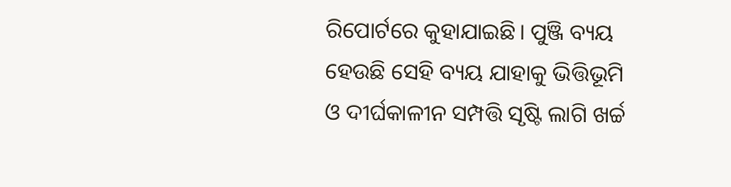ରିପୋର୍ଟରେ କୁହାଯାଇଛି। ପୁଞ୍ଜି ବ୍ୟୟ ହେଉଛି ସେହି ବ୍ୟୟ ଯାହାକୁ ଭିତ୍ତିଭୂମି ଓ ଦୀର୍ଘକାଳୀନ ସମ୍ପତ୍ତି ସୃଷ୍ଟି ଲାଗି ଖର୍ଚ୍ଚ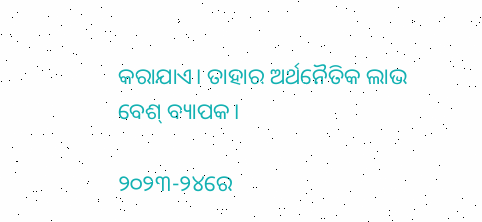କରାଯାଏ। ତାହାର ଅର୍ଥନୈତିକ ଲାଭ ବେଶ୍‌ ବ୍ୟାପକ।

୨୦୨୩-୨୪ରେ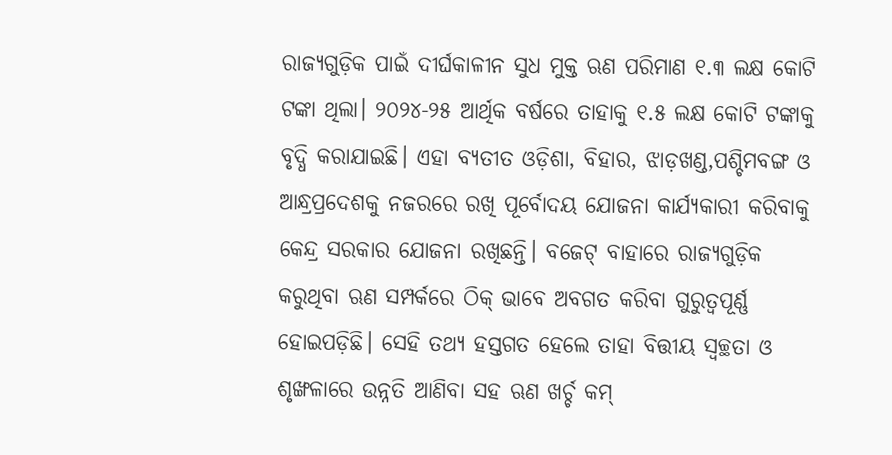ରାଜ୍ୟଗୁଡ଼ିକ ପାଇଁ ଦୀର୍ଘକାଳୀନ ସୁଧ ମୁକ୍ତ ଋଣ ପରିମାଣ ୧.୩ ଲକ୍ଷ କୋଟି ଟଙ୍କା ଥିଲା। ୨୦୨୪-୨୫ ଆର୍ଥିକ ବର୍ଷରେ ତାହାକୁ ୧.୫ ଲକ୍ଷ କୋଟି ଟଙ୍କାକୁ ବୃଦ୍ଧି କରାଯାଇଛି। ଏହା ବ୍ୟତୀତ ଓଡ଼ିଶା, ବିହାର, ଝାଡ଼ଖଣ୍ଡ,ପଶ୍ଚିମବଙ୍ଗ ଓ ଆନ୍ଧ୍ରପ୍ରଦେଶକୁ ନଜରରେ ରଖି ପୂର୍ବୋଦୟ ଯୋଜନା କାର୍ଯ୍ୟକାରୀ କରିବାକୁ କେନ୍ଦ୍ର ସରକାର ଯୋଜନା ରଖିଛନ୍ତି। ବଜେଟ୍ ବାହାରେ ରାଜ୍ୟଗୁଡ଼ିକ କରୁଥିବା ଋଣ ସମ୍ପର୍କରେ ଠିକ୍ ଭାବେ ଅବଗତ କରିବା ଗୁରୁତ୍ବପୂର୍ଣ୍ଣ ହୋଇପଡ଼ିଛି। ସେହି ତଥ୍ୟ ହସ୍ତଗତ ହେଲେ ତାହା ବିତ୍ତୀୟ ସ୍ବଚ୍ଛତା ଓ ଶୃଙ୍ଖଳାରେ ଉନ୍ନତି ଆଣିବା ସହ ଋଣ ଖର୍ଚ୍ଚ କମ୍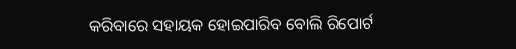କରିବାରେ ସହାୟକ ହୋଇପାରିବ ବୋଲି ରିପୋର୍ଟ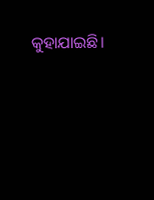କୁହାଯାଇଛି।